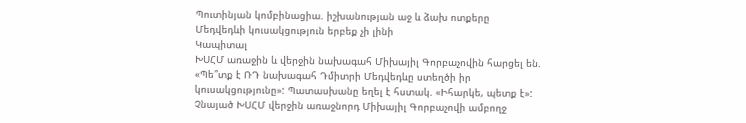Պուտինյան կոմբինացիա. իշխանության աջ և ձախ ոտքերը
Մեդվեդևի կուսակցություն երբեք չի լինի
Կապիտալ
ԽՍՀՄ առաջին և վերջին նախագահ Միխայիլ Գորբաչովին հարցել են. «Պե՞տք է ՌԴ նախագահ Դմիտրի Մեդվեդևը ստեղծի իր կուսակցությունը»: Պատասխանը եղել է հստակ. «Իհարկե, պետք է»:
Չնայած ԽՍՀՄ վերջին առաջնորդ Միխայիլ Գորբաչովի ամբողջ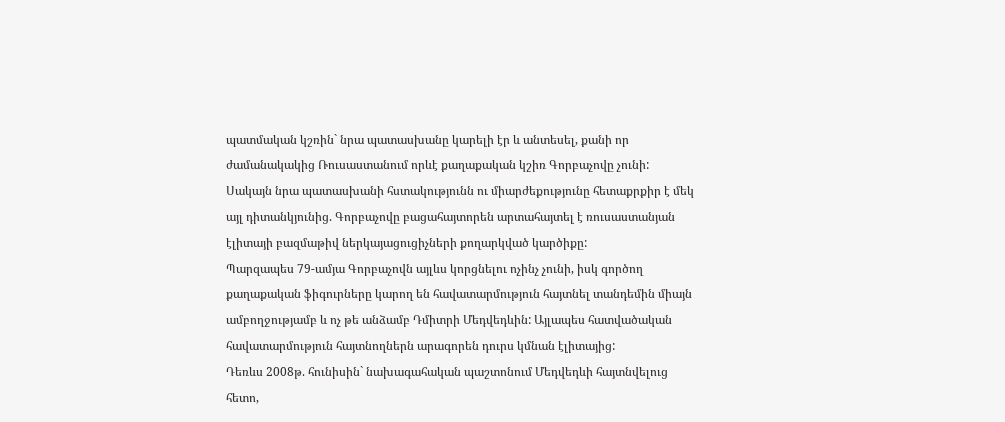պատմական կշռին` նրա պատասխանը կարելի էր և անտեսել, քանի որ ժամանակակից Ռուսաստանում որևէ քաղաքական կշիռ Գորբաչովը չունի: Սակայն նրա պատասխանի հստակությունն ու միարժեքությունը հետաքրքիր է մեկ այլ դիտանկյունից. Գորբաչովը բացահայտորեն արտահայտել է ռուսաստանյան էլիտայի բազմաթիվ ներկայացուցիչների քողարկված կարծիքը:
Պարզապես 79-ամյա Գորբաչովն այլևս կորցնելու ոչինչ չունի, իսկ գործող քաղաքական ֆիգուրները կարող են հավատարմություն հայտնել տանդեմին միայն ամբողջությամբ և ոչ թե անձամբ Դմիտրի Մեդվեդևին: Այլապես հատվածական հավատարմություն հայտնողներն արագորեն դուրս կմնան էլիտայից:
Դեռևս 2008թ. հունիսին` նախագահական պաշտոնում Մեդվեդևի հայտնվելուց հետո,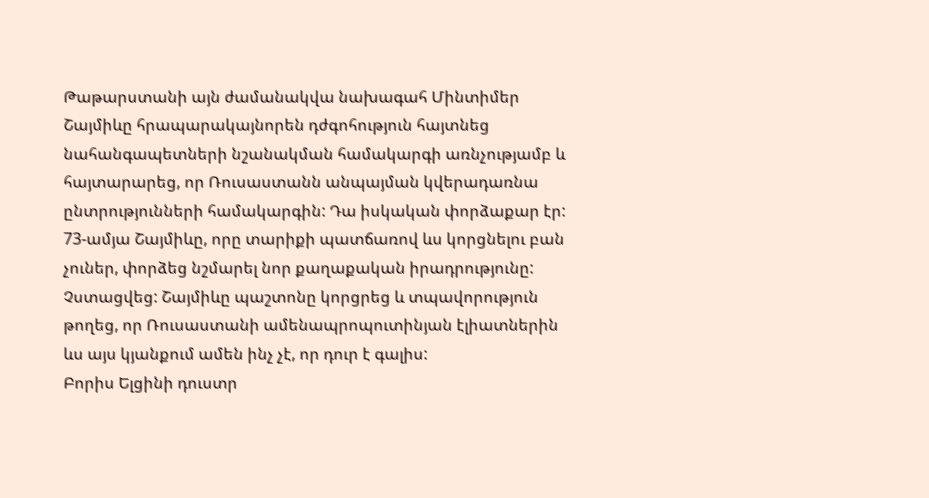Թաթարստանի այն ժամանակվա նախագահ Մինտիմեր Շայմիևը հրապարակայնորեն դժգոհություն հայտնեց նահանգապետների նշանակման համակարգի առնչությամբ և հայտարարեց, որ Ռուսաստանն անպայման կվերադառնա ընտրությունների համակարգին: Դա իսկական փորձաքար էր:
73-ամյա Շայմիևը, որը տարիքի պատճառով ևս կորցնելու բան չուներ, փորձեց նշմարել նոր քաղաքական իրադրությունը: Չստացվեց: Շայմիևը պաշտոնը կորցրեց և տպավորություն թողեց, որ Ռուսաստանի ամենապրոպուտինյան էլիատներին ևս այս կյանքում ամեն ինչ չէ, որ դուր է գալիս:
Բորիս Ելցինի դուստր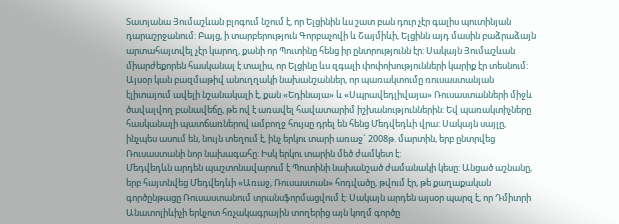Տատյանա Յումաշևան բլոգում նշում է, որ Ելցինին ևս շատ բան դուր չէր գալիս պուտինյան դարաշրջանում: Բայց, ի տարբերություն Գորբաչովի և Շայմիևի, Ելցինն այդ մասին բաձրաձայն արտահայտվել չէր կարող, քանի որ Պուտինը հենց իր ընտրությունն էր: Սակայն Յումաշևան միարժեքորեն հասկանալ է տալիս, որ Ելցինը ևս զգալի փոփոխությունների կարիք էր տեսնում:
Այսօր կան բազմաթիվ անուղղակի նախանշաններ, որ պառակտումը ռուսաստանյան էլիտայում ավելի նշանակալի է, քան «Եդինայա» և «Սպրավեդլիվայա» Ռուսաստանների միջև ծավալվող բանավեճը, թե ով է առավել հավատարիմ իշխանություններին: Եվ պառակտիչները հասկանալի պատճառներով ամբողջ հույսը դրել են հենց Մեդվեդևի վրա: Սակայն սայլը, ինչպես ասում են, նույն տեղում է, ինչ երկու տարի առաջ` 2008թ. մարտին, երբ ընտրվեց Ռուսաստանի նոր նախագահը: Իսկ երկու տարին մեծ ժամկետ է:
Մեդվեդևն արդեն պաշտոնավարում է Պուտինի նախանշած ժամանակի կեսը: Անցած աշնանը, երբ հայտնվեց Մեդվեդևի «Առաջ, Ռուսաստան» հոդվածը, թվում էր, թե քաղաքական գործընթացը Ռուսաստանում տրանսֆորմացվում է: Սակայն արդեն այսօր պարզ է, որ Դմիտրի Անատոլիևիչի երկչոտ հռչակագրային տողերից այն կողմ գործը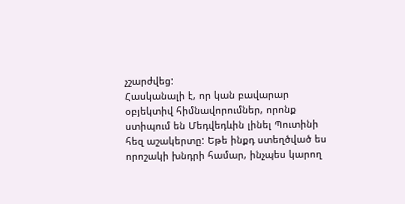չշարժվեց:
Հասկանալի է, որ կան բավարար օբյեկտիվ հիմնավորումներ, որոնք ստիպում են Մեդվեդևին լինել Պուտինի հեզ աշակերտը: Եթե ինքդ ստեղծված ես որոշակի խնդրի համար, ինչպես կարող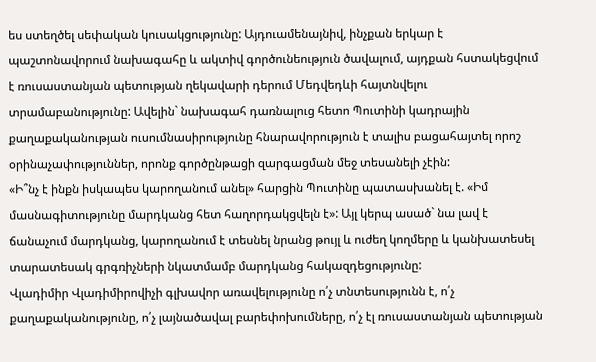ես ստեղծել սեփական կուսակցությունը: Այդուամենայնիվ, ինչքան երկար է պաշտոնավորում նախագահը և ակտիվ գործունեություն ծավալում, այդքան հստակեցվում է ռուսաստանյան պետության ղեկավարի դերում Մեդվեդևի հայտնվելու տրամաբանությունը: Ավելին` նախագահ դառնալուց հետո Պուտինի կադրային քաղաքականության ուսումնասիրությունը հնարավորություն է տալիս բացահայտել որոշ օրինաչափություններ, որոնք գործընթացի զարգացման մեջ տեսանելի չէին:
«Ի՞նչ է ինքն իսկապես կարողանում անել» հարցին Պուտինը պատասխանել է. «Իմ մասնագիտությունը մարդկանց հետ հաղորդակցվելն է»: Այլ կերպ ասած` նա լավ է ճանաչում մարդկանց, կարողանում է տեսնել նրանց թույլ և ուժեղ կողմերը և կանխատեսել տարատեսակ գրգռիչների նկատմամբ մարդկանց հակազդեցությունը:
Վլադիմիր Վլադիմիրովիչի գլխավոր առավելությունը ո՛չ տնտեսությունն է, ո՛չ քաղաքականությունը, ո՛չ լայնածավալ բարեփոխումները, ո՛չ էլ ռուսաստանյան պետության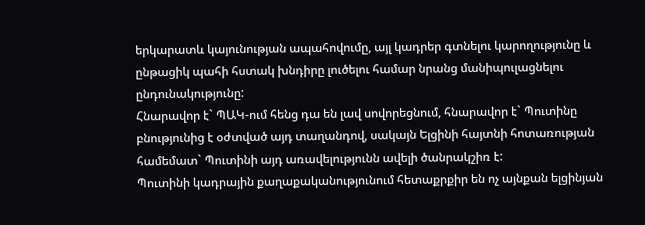երկարատև կայունության ապահովումը, այլ կադրեր գտնելու կարողությունը և ընթացիկ պահի հստակ խնդիրը լուծելու համար նրանց մանիպուլացնելու ընդունակությունը:
Հնարավոր է` ՊԱԿ-ում հենց դա են լավ սովորեցնում, հնարավոր է` Պուտինը բնությունից է օժտված այդ տաղանդով, սակայն Ելցինի հայտնի հոտառության համեմատ` Պուտինի այդ առավելությունն ավելի ծանրակշիռ է:
Պուտինի կադրային քաղաքականությունում հետաքրքիր են ոչ այնքան ելցինյան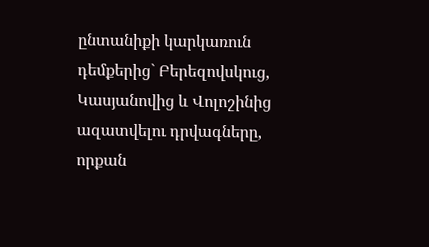ընտանիքի կարկառուն դեմքերից` Բերեզովսկուց, Կասյանովից և Վոլոշինից ազատվելու դրվագները, որքան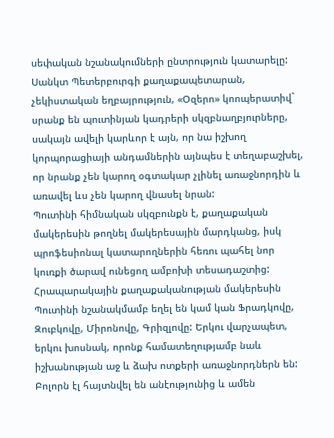սեփական նշանակումների ընտրություն կատարելը:
Սանկտ Պետերբուրգի քաղաքապետարան, չեկիստական եղբայրություն, «Օզերո» կոոպերատիվ` սրանք են պուտինյան կադրերի սկզբնաղբյուրները, սակայն ավելի կարևոր է այն, որ նա իշխող կորպորացիայի անդամներին այնպես է տեղաբաշխել, որ նրանք չեն կարող օգտակար չլինել առաջնորդին և առավել ևս չեն կարող վնասել նրան:
Պուտինի հիմնական սկզբունքն է, քաղաքական մակերեսին թողնել մակերեսային մարդկանց, իսկ պրոֆեսիոնալ կատարողներին հեռու պահել նոր կուռքի ծարավ ունեցող ամբոխի տեսադաշտից:
Հրապարակային քաղաքականության մակերեսին Պուտինի նշանակմամբ եղել են կամ կան Ֆրադկովը, Զուբկովը, Միրոնովը, Գրիզլովը: Երկու վարչապետ, երկու խոսնակ, որոնք համատեղությամբ նաև իշխանության աջ և ձախ ոտքերի առաջնորդներն են: Բոլորն էլ հայտնվել են անէությունից և ամեն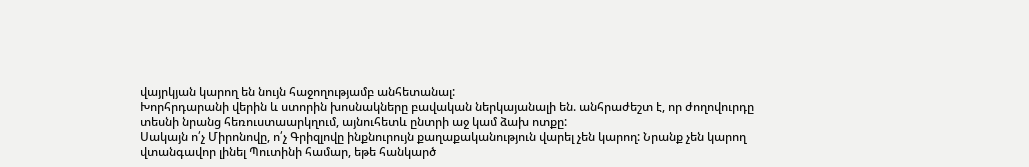վայրկյան կարող են նույն հաջողությամբ անհետանալ:
Խորհրդարանի վերին և ստորին խոսնակները բավական ներկայանալի են. անհրաժեշտ է, որ ժողովուրդը տեսնի նրանց հեռուստաարկղում, այնուհետև ընտրի աջ կամ ձախ ոտքը:
Սակայն ո՛չ Միրոնովը, ո՛չ Գրիզլովը ինքնուրույն քաղաքականություն վարել չեն կարող: Նրանք չեն կարող վտանգավոր լինել Պուտինի համար, եթե հանկարծ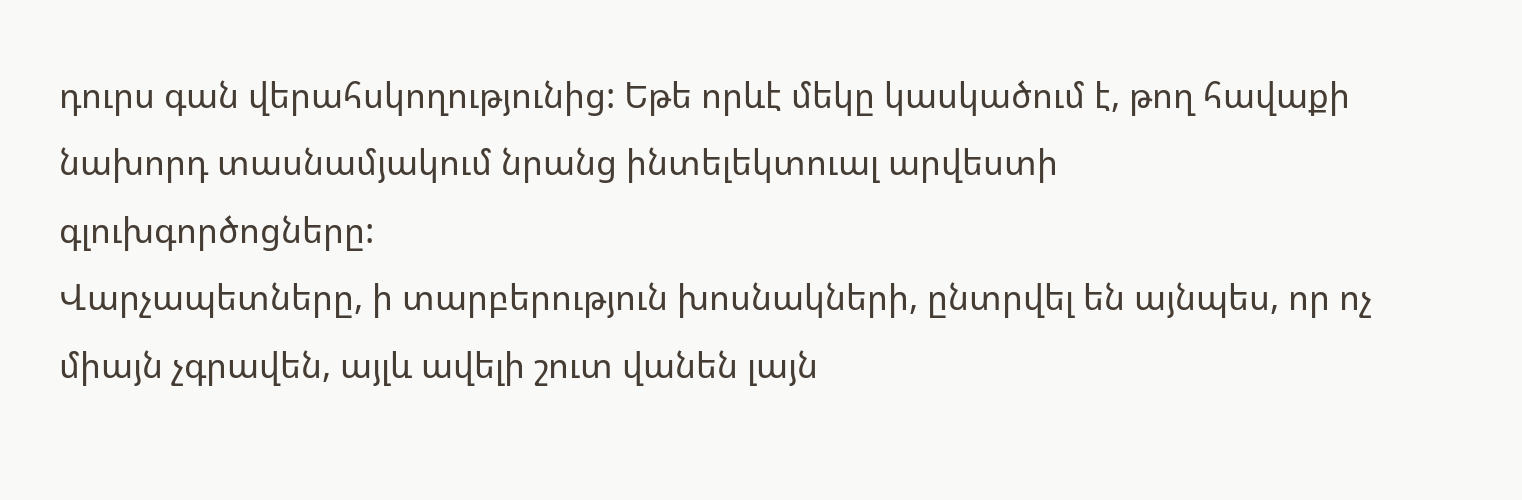դուրս գան վերահսկողությունից: Եթե որևէ մեկը կասկածում է, թող հավաքի նախորդ տասնամյակում նրանց ինտելեկտուալ արվեստի գլուխգործոցները:
Վարչապետները, ի տարբերություն խոսնակների, ընտրվել են այնպես, որ ոչ միայն չգրավեն, այլև ավելի շուտ վանեն լայն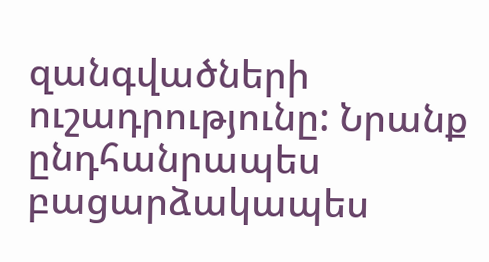զանգվածների ուշադրությունը: Նրանք ընդհանրապես բացարձակապես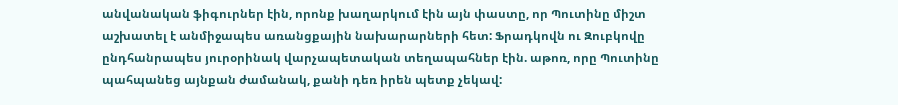անվանական ֆիգուրներ էին, որոնք խաղարկում էին այն փաստը, որ Պուտինը միշտ աշխատել է անմիջապես առանցքային նախարարների հետ: Ֆրադկովն ու Զուբկովը ընդհանրապես յուրօրինակ վարչապետական տեղապահներ էին. աթոռ, որը Պուտինը պահպանեց այնքան ժամանակ, քանի դեռ իրեն պետք չեկավ: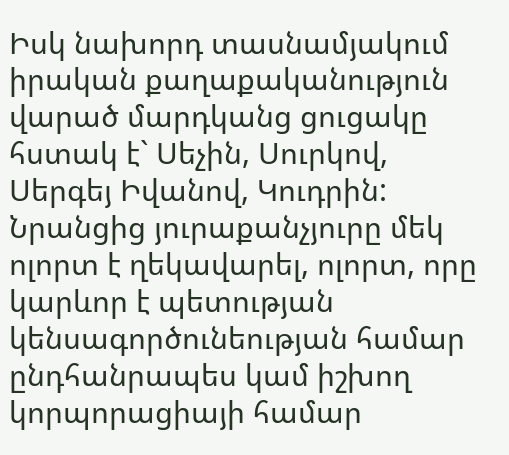Իսկ նախորդ տասնամյակում իրական քաղաքականություն վարած մարդկանց ցուցակը հստակ է` Սեչին, Սուրկով, Սերգեյ Իվանով, Կուդրին: Նրանցից յուրաքանչյուրը մեկ ոլորտ է ղեկավարել, ոլորտ, որը կարևոր է պետության կենսագործունեության համար ընդհանրապես կամ իշխող կորպորացիայի համար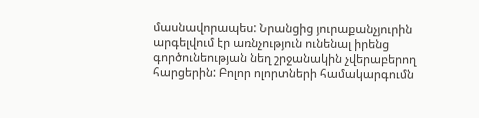մասնավորապես: Նրանցից յուրաքանչյուրին արգելվում էր առնչություն ունենալ իրենց գործունեության նեղ շրջանակին չվերաբերող հարցերին: Բոլոր ոլորտների համակարգումն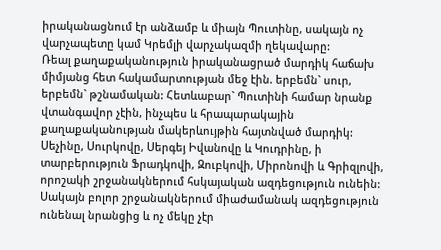իրականացնում էր անձամբ և միայն Պուտինը, սակայն ոչ վարչապետը կամ Կրեմլի վարչակազմի ղեկավարը:
Ռեալ քաղաքականություն իրականացրած մարդիկ հաճախ միմյանց հետ հակամարտության մեջ էին. երբեմն` սուր, երբեմն` թշնամական: Հետևաբար` Պուտինի համար նրանք վտանգավոր չէին, ինչպես և հրապարակային քաղաքականության մակերևույթին հայտնված մարդիկ: Սեչինը, Սուրկովը, Սերգեյ Իվանովը և Կուդրինը, ի տարբերություն Ֆրադկովի, Զուբկովի, Միրոնովի և Գրիզլովի, որոշակի շրջանակներում հսկայական ազդեցություն ունեին:
Սակայն բոլոր շրջանակներում միաժամանակ ազդեցություն ունենալ նրանցից և ոչ մեկը չէր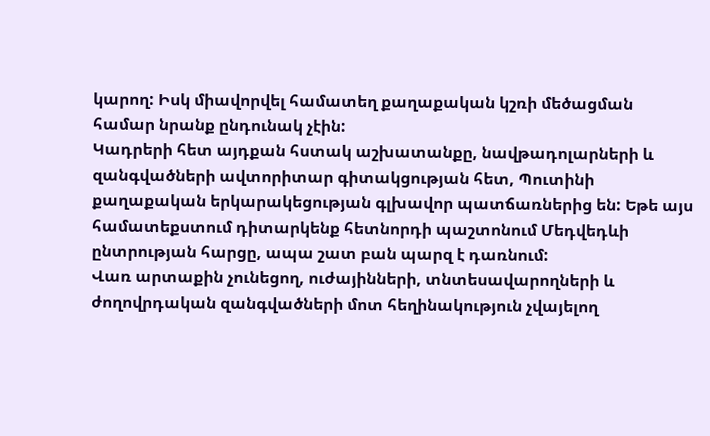կարող: Իսկ միավորվել համատեղ քաղաքական կշռի մեծացման համար նրանք ընդունակ չէին:
Կադրերի հետ այդքան հստակ աշխատանքը, նավթադոլարների և զանգվածների ավտորիտար գիտակցության հետ, Պուտինի քաղաքական երկարակեցության գլխավոր պատճառներից են: Եթե այս համատեքստում դիտարկենք հետնորդի պաշտոնում Մեդվեդևի ընտրության հարցը, ապա շատ բան պարզ է դառնում:
Վառ արտաքին չունեցող, ուժայինների, տնտեսավարողների և ժողովրդական զանգվածների մոտ հեղինակություն չվայելող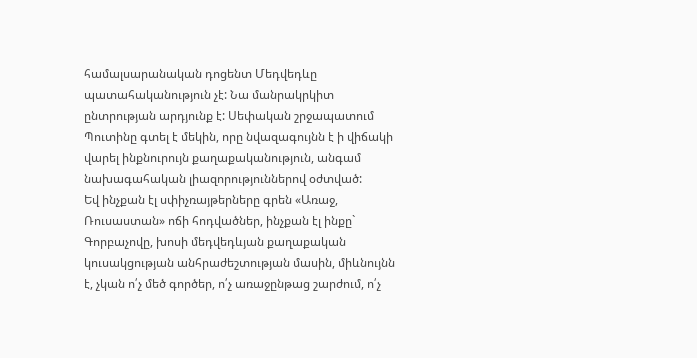համալսարանական դոցենտ Մեդվեդևը պատահականություն չէ: Նա մանրակրկիտ ընտրության արդյունք է: Սեփական շրջապատում Պուտինը գտել է մեկին, որը նվազագույնն է ի վիճակի վարել ինքնուրույն քաղաքականություն, անգամ նախագահական լիազորություններով օժտված:
Եվ ինչքան էլ սփիչռայթերները գրեն «Առաջ, Ռուսաստան» ոճի հոդվածներ, ինչքան էլ ինքը` Գորբաչովը, խոսի մեդվեդևյան քաղաքական կուսակցության անհրաժեշտության մասին, միևնույնն է, չկան ո՛չ մեծ գործեր, ո՛չ առաջընթաց շարժում, ո՛չ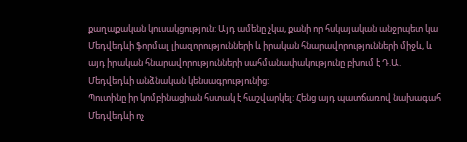քաղաքական կուսակցություն: Այդ ամենը չկա, քանի որ հսկայական անջրպետ կա Մեդվեդևի ֆորմալ լիազորությունների և իրական հնարավորությունների միջև, և այդ իրական հնարավորությունների սահմանափակությունը բխում է Դ.Ա. Մեդվեդևի անձնական կենսագրությունից:
Պուտինը իր կոմբինացիան հստակ է հաշվարկել: Հենց այդ պատճառով նախագահ Մեդվեդևի ոչ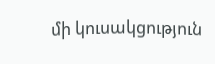մի կուսակցություն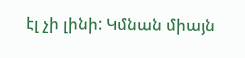էլ չի լինի: Կմնան միայն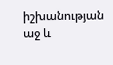իշխանության աջ և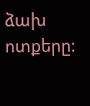ձախ ոտքերը: